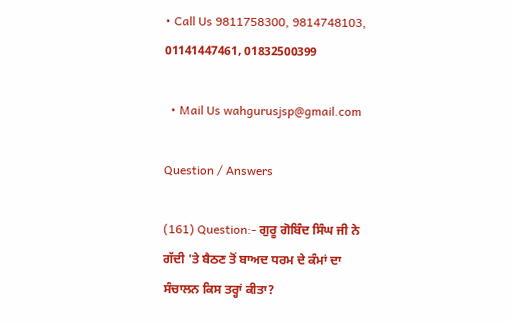• Call Us 9811758300, 9814748103, 01141447461, 01832500399

  • Mail Us wahgurusjsp@gmail.com

Question / Answers

(161) Question:- ਗੁਰੂ ਗੋਬਿੰਦ ਸਿੰਘ ਜੀ ਨੇ ਗੱਦੀ 'ਤੇ ਬੈਠਣ ਤੋਂ ਬਾਅਦ ਧਰਮ ਦੇ ਕੰਮਾਂ ਦਾ ਸੰਚਾਲਨ ਕਿਸ ਤਰ੍ਹਾਂ ਕੀਤਾ?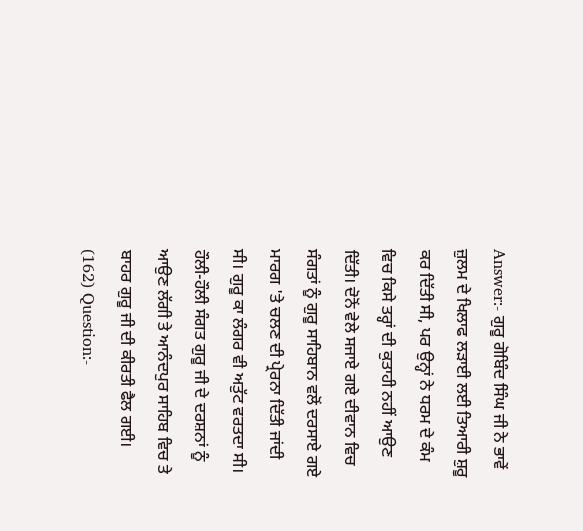Answer:- ਗੁਰੂ ਗੋਬਿੰਦ ਸਿੰਘ ਜੀ ਨੇ ਭਾਵੇਂ ਜ਼ੁਲਮ ਦੇ ਖਿਲਾਫ ਲੜਾਈ ਲਈ ਤਿਆਰੀ ਸ਼ੁਰੂ ਕਰ ਦਿੱਤੀ ਸੀ, ਪਰ ਉਨ੍ਹਾਂ ਨੇ ਧਰਮ ਦੇ ਕੰਮ ਵਿਚ ਕਿਸੇ ਤਰ੍ਹਾਂ ਦੀ ਕੁਤਾਹੀ ਨਹੀਂ ਆਉਣ ਦਿੱਤੀ। ਦੋਨੋਂ ਵੇਲੇ ਸਜਾਏ ਗਏ ਦੀਵਾਨ ਵਿਚ ਸੰਗਤਾਂ ਨੂੰ ਗੁਰੂ ਸਾਹਿਬਾਨ ਵਲੋਂ ਦਰਸਾਏ ਗਏ ਮਾਰਗ 'ਤੇ ਚਲਣ ਦੀ ਪ੍ਰੇਰਨਾ ਦਿੱਤੀ ਜਾਂਦੀ ਸੀ। ਗੁਰੂ ਕਾ ਲੰਗਰ ਵੀ ਅਤੁੱਟ ਵਰਤਦਾ ਸੀ। ਹੌਲੀ-ਹੌਲੀ ਸੰਗਤ ਗੁਰੂ ਜੀ ਦੇ ਦਰਸ਼ਨਾਂ ਨੂੰ ਆਉਣ ਲੱਗੀ ਤੇ ਆਨੰਦਪੁਰ ਸਾਹਿਬ ਵਿਚ ਤੇ ਬਾਹਰ ਗੁਰੂ ਜੀ ਦੀ ਕੀਰਤੀ ਫੈਲ ਗਈ।
(162) Question:-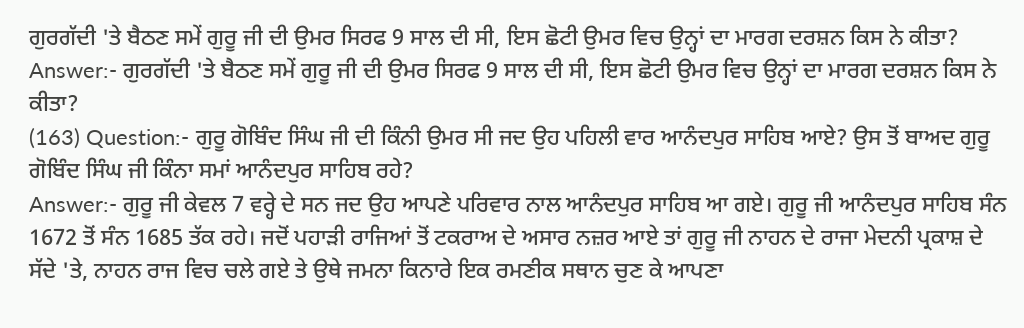ਗੁਰਗੱਦੀ 'ਤੇ ਬੈਠਣ ਸਮੇਂ ਗੁਰੂ ਜੀ ਦੀ ਉਮਰ ਸਿਰਫ 9 ਸਾਲ ਦੀ ਸੀ, ਇਸ ਛੋਟੀ ਉਮਰ ਵਿਚ ਉਨ੍ਹਾਂ ਦਾ ਮਾਰਗ ਦਰਸ਼ਨ ਕਿਸ ਨੇ ਕੀਤਾ?
Answer:- ਗੁਰਗੱਦੀ 'ਤੇ ਬੈਠਣ ਸਮੇਂ ਗੁਰੂ ਜੀ ਦੀ ਉਮਰ ਸਿਰਫ 9 ਸਾਲ ਦੀ ਸੀ, ਇਸ ਛੋਟੀ ਉਮਰ ਵਿਚ ਉਨ੍ਹਾਂ ਦਾ ਮਾਰਗ ਦਰਸ਼ਨ ਕਿਸ ਨੇ ਕੀਤਾ?
(163) Question:- ਗੁਰੂ ਗੋਬਿੰਦ ਸਿੰਘ ਜੀ ਦੀ ਕਿੰਨੀ ਉਮਰ ਸੀ ਜਦ ਉਹ ਪਹਿਲੀ ਵਾਰ ਆਨੰਦਪੁਰ ਸਾਹਿਬ ਆਏ? ਉਸ ਤੋਂ ਬਾਅਦ ਗੁਰੂ ਗੋਬਿੰਦ ਸਿੰਘ ਜੀ ਕਿੰਨਾ ਸਮਾਂ ਆਨੰਦਪੁਰ ਸਾਹਿਬ ਰਹੇ?
Answer:- ਗੁਰੂ ਜੀ ਕੇਵਲ 7 ਵਰ੍ਹੇ ਦੇ ਸਨ ਜਦ ਉਹ ਆਪਣੇ ਪਰਿਵਾਰ ਨਾਲ ਆਨੰਦਪੁਰ ਸਾਹਿਬ ਆ ਗਏ। ਗੁਰੂ ਜੀ ਆਨੰਦਪੁਰ ਸਾਹਿਬ ਸੰਨ 1672 ਤੋਂ ਸੰਨ 1685 ਤੱਕ ਰਹੇ। ਜਦੋਂ ਪਹਾੜੀ ਰਾਜਿਆਂ ਤੋਂ ਟਕਰਾਅ ਦੇ ਅਸਾਰ ਨਜ਼ਰ ਆਏ ਤਾਂ ਗੁਰੂ ਜੀ ਨਾਹਨ ਦੇ ਰਾਜਾ ਮੇਦਨੀ ਪ੍ਰਕਾਸ਼ ਦੇ ਸੱਦੇ 'ਤੇ, ਨਾਹਨ ਰਾਜ ਵਿਚ ਚਲੇ ਗਏ ਤੇ ਉਥੇ ਜਮਨਾ ਕਿਨਾਰੇ ਇਕ ਰਮਣੀਕ ਸਥਾਨ ਚੁਣ ਕੇ ਆਪਣਾ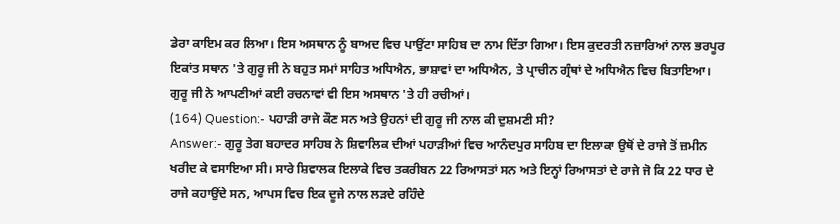ਡੇਰਾ ਕਾਇਮ ਕਰ ਲਿਆ। ਇਸ ਅਸਥਾਨ ਨੂੰ ਬਾਅਦ ਵਿਚ ਪਾਉਂਟਾ ਸਾਹਿਬ ਦਾ ਨਾਮ ਦਿੱਤਾ ਗਿਆ। ਇਸ ਕੁਦਰਤੀ ਨਜ਼ਾਰਿਆਂ ਨਾਲ ਭਰਪੂਰ ਇਕਾਂਤ ਸਥਾਨ 'ਤੇ ਗੁਰੂ ਜੀ ਨੇ ਬਹੁਤ ਸਮਾਂ ਸਾਹਿਤ ਅਧਿਐਨ, ਭਾਸ਼ਾਵਾਂ ਦਾ ਅਧਿਐਨ, ਤੇ ਪ੍ਰਾਚੀਨ ਗ੍ਰੰਥਾਂ ਦੇ ਅਧਿਐਨ ਵਿਚ ਬਿਤਾਇਆ। ਗੁਰੂ ਜੀ ਨੇ ਆਪਣੀਆਂ ਕਈ ਰਚਨਾਵਾਂ ਵੀ ਇਸ ਅਸਥਾਨ 'ਤੇ ਹੀ ਰਚੀਆਂ।
(164) Question:- ਪਹਾੜੀ ਰਾਜੇ ਕੌਣ ਸਨ ਅਤੇ ਉਹਨਾਂ ਦੀ ਗੁਰੂ ਜੀ ਨਾਲ ਕੀ ਦੁਸ਼ਮਣੀ ਸੀ?
Answer:- ਗੁਰੂ ਤੇਗ ਬਹਾਦਰ ਸਾਹਿਬ ਨੇ ਸ਼ਿਵਾਲਿਕ ਦੀਆਂ ਪਹਾੜੀਆਂ ਵਿਚ ਆਨੰਦਪੁਰ ਸਾਹਿਬ ਦਾ ਇਲਾਕਾ ਉਥੋਂ ਦੇ ਰਾਜੇ ਤੋਂ ਜ਼ਮੀਨ ਖਰੀਦ ਕੇ ਵਸਾਇਆ ਸੀ। ਸਾਰੇ ਸ਼ਿਵਾਲਕ ਇਲਾਕੇ ਵਿਚ ਤਕਰੀਬਨ 22 ਰਿਆਸਤਾਂ ਸਨ ਅਤੇ ਇਨ੍ਹਾਂ ਰਿਆਸਤਾਂ ਦੇ ਰਾਜੇ ਜੋ ਕਿ 22 ਧਾਰ ਦੇ ਰਾਜੇ ਕਹਾਉਂਦੇ ਸਨ, ਆਪਸ ਵਿਚ ਇਕ ਦੂਜੇ ਨਾਲ ਲੜਦੇ ਰਹਿੰਦੇ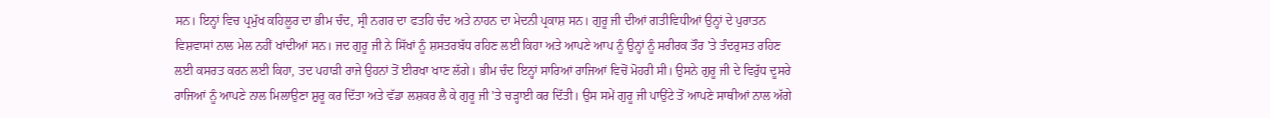ਸਨ। ਇਨ੍ਹਾਂ ਵਿਚ ਪ੍ਰਮੁੱਖ ਕਹਿਲੂਰ ਦਾ ਭੀਮ ਚੰਦ, ਸ੍ਰੀ ਨਗਰ ਦਾ ਫਤਹਿ ਚੰਦ ਅਤੇ ਨਾਹਨ ਦਾ ਮੇਦਨੀ ਪ੍ਰਕਾਸ਼ ਸਨ। ਗੁਰੂ ਜੀ ਦੀਆਂ ਗਤੀਵਿਧੀਆਂ ਉਨ੍ਹਾਂ ਦੇ ਪੁਰਾਤਨ ਵਿਸ਼ਵਾਸਾਂ ਨਾਲ ਮੇਲ ਨਹੀਂ ਖਾਂਦੀਆਂ ਸਨ। ਜਦ ਗੁਰੂ ਜੀ ਨੇ ਸਿੱਖਾਂ ਨੂੰ ਸ਼ਸਤਰਬੱਧ ਰਹਿਣ ਲਈ ਕਿਹਾ ਅਤੇ ਆਪਣੇ ਆਪ ਨੂੰ ਉਨ੍ਹਾਂ ਨੂੰ ਸਰੀਰਕ ਤੌਰ 'ਤੇ ਤੰਦਰੁਸਤ ਰਹਿਣ ਲਈ ਕਸਰਤ ਕਰਨ ਲਈ ਕਿਹਾ, ਤਦ ਪਹਾੜੀ ਰਾਜੇ ਉਹਨਾਂ ਤੋਂ ਈਰਖਾ ਖਾਣ ਲੱਗੇ। ਭੀਮ ਚੰਦ ਇਨ੍ਹਾਂ ਸਾਰਿਆਂ ਰਾਜਿਆਂ ਵਿਚੋਂ ਮੋਹਰੀ ਸੀ। ਉਸਨੇ ਗੁਰੂ ਜੀ ਦੇ ਵਿਰੁੱਧ ਦੂਸਰੇ ਰਾਜਿਆਂ ਨੂੰ ਆਪਣੇ ਨਾਲ ਮਿਲਾਉਣਾ ਸ਼ੁਰੂ ਕਰ ਦਿੱਤਾ ਅਤੇ ਵੱਡਾ ਲਸ਼ਕਰ ਲੈ ਕੇ ਗੁਰੂ ਜੀ 'ਤੇ ਚੜ੍ਹਾਈ ਕਰ ਦਿੱਤੀ। ਉਸ ਸਮੇਂ ਗੁਰੂ ਜੀ ਪਾਉਂਟੇ ਤੋਂ ਆਪਣੇ ਸਾਥੀਆਂ ਨਾਲ ਅੱਗੇ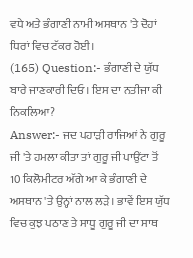ਵਧੇ ਅਤੇ ਭੰਗਾਣੀ ਨਾਮੀ ਅਸਥਾਨ 'ਤੇ ਦੋਹਾਂ ਧਿਰਾਂ ਵਿਚ ਟੱਕਰ ਹੋਈ।
(165) Question:- ਭੰਗਾਣੀ ਦੇ ਯੁੱਧ ਬਾਰੇ ਜਾਣਕਾਰੀ ਦਿਓ। ਇਸ ਦਾ ਨਤੀਜਾ ਕੀ ਨਿਕਲਿਆ?
Answer:- ਜਦ ਪਹਾੜੀ ਰਾਜਿਆਂ ਨੇ ਗੁਰੂ ਜੀ 'ਤੇ ਹਮਲਾ ਕੀਤਾ ਤਾਂ ਗੁਰੂ ਜੀ ਪਾਉਂਟਾ ਤੋਂ 10 ਕਿਲੋਮੀਟਰ ਅੱਗੇ ਆ ਕੇ ਭੰਗਾਣੀ ਦੇ ਅਸਥਾਨ 'ਤੇ ਉਨ੍ਹਾਂ ਨਾਲ ਲੜੇ। ਭਾਵੇਂ ਇਸ ਯੁੱਧ ਵਿਚ ਕੁਝ ਪਠਾਣ ਤੇ ਸਾਧੂ ਗੁਰੂ ਜੀ ਦਾ ਸਾਥ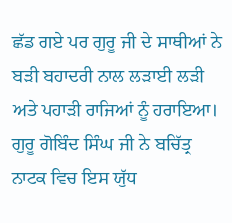ਛੱਡ ਗਏ ਪਰ ਗੁਰੂ ਜੀ ਦੇ ਸਾਥੀਆਂ ਨੇ ਬੜੀ ਬਹਾਦਰੀ ਨਾਲ ਲੜਾਈ ਲੜੀ ਅਤੇ ਪਹਾੜੀ ਰਾਜਿਆਂ ਨੂੰ ਹਰਾਇਆ। ਗੁਰੂ ਗੋਬਿੰਦ ਸਿੰਘ ਜੀ ਨੇ ਬਚਿੱਤ੍ਰ ਨਾਟਕ ਵਿਚ ਇਸ ਯੁੱਧ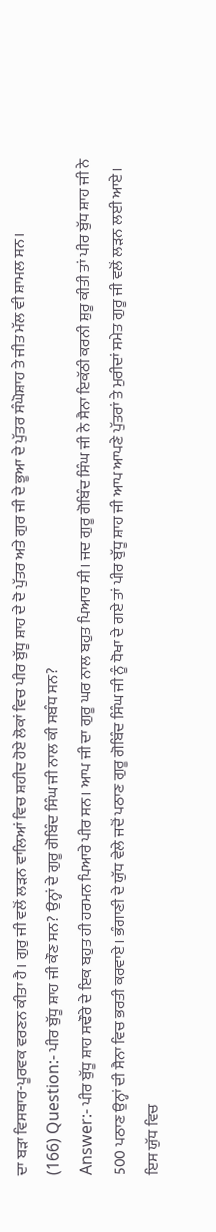ਦਾ ਬੜਾ ਵਿਸਥਾਰ-ਪੂਰਵਕ ਵਰਣਨ ਕੀਤਾ ਹੈ। ਗੁਰੁ ਜੀ ਵਲੋਂ ਲੜਨ ਵਾਲਿਆਂ ਵਿਚ ਸ਼ਹੀਦ ਹੋਏ ਲੋਕਾਂ ਵਿਚ ਪੀਰ ਬੁੱਧੂ ਸ਼ਾਹ ਦੇ ਦੋ ਪੁੱਤਰ ਅਤੇ ਗੁਰ ਜੀ ਦੇ ਭੂਆ ਦੇ ਪੁੱਤਰ ਸੰਘੋਸ਼ਾਹ ਤੇ ਜੀਤ ਮੱਲ ਵੀ ਸ਼ਾਮਲ ਸਨ।
(166) Question:- ਪੀਰ ਬੁੱਧੂ ਸ਼ਾਹ ਜੀ ਕੌਣ ਸਨ? ਉਨ੍ਹਾਂ ਦੇ ਗੁਰੂ ਗੋਬਿੰਦ ਸਿੰਘ ਜੀ ਨਾਲ ਕੀ ਸਬੰਧ ਸਨ?
Answer:- ਪੀਰ ਬੁੱਧੂ ਸ਼ਾਹ ਸਢੌਰੇ ਦੇ ਇਕ ਬਹੁਤ ਹੀ ਹਰਮਨ ਪਿਆਰੇ ਪੀਰ ਸਨ। ਆਪ ਜੀ ਦਾ ਗੁਰੂ ਘਰ ਨਾਲ ਬਹੁਤ ਪਿਆਰ ਸੀ। ਜਦ ਗੁਰੂ ਗੋਬਿੰਦ ਸਿੰਘ ਜੀ ਨੇ ਸੈਨਾ ਇਕੱਠੀ ਕਰਨੀ ਸ਼ੁਰੂ ਕੀਤੀ ਤਾਂ ਪੀਰ ਬੁੱਧ ਸ਼ਾਹ ਜੀ ਨੇ 500 ਪਠਾਣ ਉਨ੍ਹਾਂ ਦੀ ਸੈਨਾ ਵਿਚ ਭਰਤੀ ਕਰਵਾਏ। ਭੰਗਾਣੀ ਦੇ ਯੁੱਧ ਵੇਲੇ ਜਦੋਂ ਪਠਾਣ ਗੁਰੂ ਗੋਬਿੰਦ ਸਿੰਘ ਜੀ ਨੂੰ ਧੋਖਾ ਦੇ ਗਏ ਤਾਂ ਪੀਰ ਬੁੱਧੂ ਸ਼ਾਹ ਜੀ ਆਪ ਆਪਣੇ ਪੁੱਤਰਾਂ ਤੇ ਮੁਰੀਦਾਂ ਸਮੇਤ ਗੁਰੂ ਜੀ ਵਲੋਂ ਲੜਨ ਲਈ ਆਏ। ਇਸ ਯੁੱਧ ਵਿਚ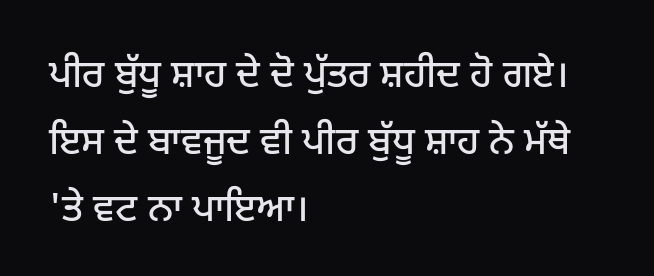ਪੀਰ ਬੁੱਧੂ ਸ਼ਾਹ ਦੇ ਦੋ ਪੁੱਤਰ ਸ਼ਹੀਦ ਹੋ ਗਏ। ਇਸ ਦੇ ਬਾਵਜੂਦ ਵੀ ਪੀਰ ਬੁੱਧੂ ਸ਼ਾਹ ਨੇ ਮੱਥੇ 'ਤੇ ਵਟ ਨਾ ਪਾਇਆ।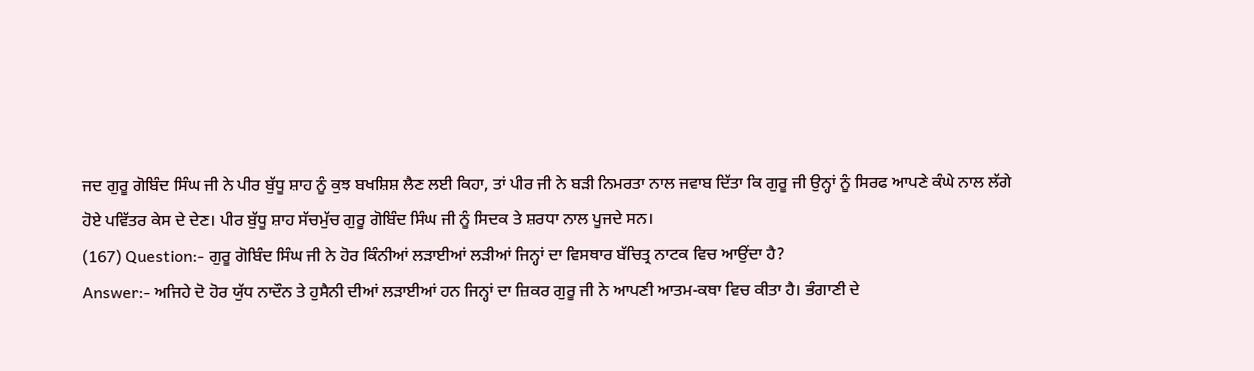ਜਦ ਗੁਰੂ ਗੋਬਿੰਦ ਸਿੰਘ ਜੀ ਨੇ ਪੀਰ ਬੁੱਧੂ ਸ਼ਾਹ ਨੂੰ ਕੁਝ ਬਖਸ਼ਿਸ਼ ਲੈਣ ਲਈ ਕਿਹਾ, ਤਾਂ ਪੀਰ ਜੀ ਨੇ ਬੜੀ ਨਿਮਰਤਾ ਨਾਲ ਜਵਾਬ ਦਿੱਤਾ ਕਿ ਗੁਰੂ ਜੀ ਉਨ੍ਹਾਂ ਨੂੰ ਸਿਰਫ ਆਪਣੇ ਕੰਘੇ ਨਾਲ ਲੱਗੇ ਹੋਏ ਪਵਿੱਤਰ ਕੇਸ ਦੇ ਦੇਣ। ਪੀਰ ਬੁੱਧੂ ਸ਼ਾਹ ਸੱਚਮੁੱਚ ਗੁਰੂ ਗੋਬਿੰਦ ਸਿੰਘ ਜੀ ਨੂੰ ਸਿਦਕ ਤੇ ਸ਼ਰਧਾ ਨਾਲ ਪੂਜਦੇ ਸਨ।
(167) Question:- ਗੁਰੂ ਗੋਬਿੰਦ ਸਿੰਘ ਜੀ ਨੇ ਹੋਰ ਕਿੰਨੀਆਂ ਲੜਾਈਆਂ ਲੜੀਆਂ ਜਿਨ੍ਹਾਂ ਦਾ ਵਿਸਥਾਰ ਬੱਚਿਤ੍ਰ ਨਾਟਕ ਵਿਚ ਆਉਂਦਾ ਹੈ?
Answer:- ਅਜਿਹੇ ਦੋ ਹੋਰ ਯੁੱਧ ਨਾਦੌਨ ਤੇ ਹੁਸੈਨੀ ਦੀਆਂ ਲੜਾਈਆਂ ਹਨ ਜਿਨ੍ਹਾਂ ਦਾ ਜ਼ਿਕਰ ਗੁਰੂ ਜੀ ਨੇ ਆਪਣੀ ਆਤਮ-ਕਥਾ ਵਿਚ ਕੀਤਾ ਹੈ। ਭੰਗਾਣੀ ਦੇ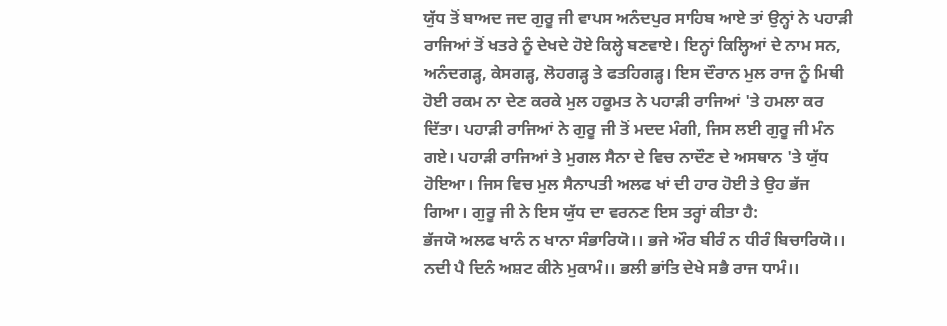ਯੁੱਧ ਤੋਂ ਬਾਅਦ ਜਦ ਗੁਰੂ ਜੀ ਵਾਪਸ ਅਨੰਦਪੁਰ ਸਾਹਿਬ ਆਏ ਤਾਂ ਉਨ੍ਹਾਂ ਨੇ ਪਹਾੜੀ ਰਾਜਿਆਂ ਤੋਂ ਖਤਰੇ ਨੂੰ ਦੇਖਦੇ ਹੋਏ ਕਿਲ੍ਹੇ ਬਣਵਾਏ। ਇਨ੍ਹਾਂ ਕਿਲ੍ਹਿਆਂ ਦੇ ਨਾਮ ਸਨ, ਅਨੰਦਗੜ੍ਹ, ਕੇਸਗੜ੍ਹ, ਲੋਹਗੜ੍ਹ ਤੇ ਫਤਹਿਗੜ੍ਹ। ਇਸ ਦੌਰਾਨ ਮੁਲ ਰਾਜ ਨੂੰ ਮਿਥੀ ਹੋਈ ਰਕਮ ਨਾ ਦੇਣ ਕਰਕੇ ਮੁਲ ਹਕੂਮਤ ਨੇ ਪਹਾੜੀ ਰਾਜਿਆਂ 'ਤੇ ਹਮਲਾ ਕਰ ਦਿੱਤਾ। ਪਹਾੜੀ ਰਾਜਿਆਂ ਨੇ ਗੁਰੂ ਜੀ ਤੋਂ ਮਦਦ ਮੰਗੀ, ਜਿਸ ਲਈ ਗੁਰੂ ਜੀ ਮੰਨ ਗਏ। ਪਹਾੜੀ ਰਾਜਿਆਂ ਤੇ ਮੁਗਲ ਸੈਨਾ ਦੇ ਵਿਚ ਨਾਦੌਣ ਦੇ ਅਸਥਾਨ 'ਤੇ ਯੁੱਧ ਹੋਇਆ। ਜਿਸ ਵਿਚ ਮੁਲ ਸੈਨਾਪਤੀ ਅਲਫ ਖਾਂ ਦੀ ਹਾਰ ਹੋਈ ਤੇ ਉਹ ਭੱਜ ਗਿਆ। ਗੁਰੂ ਜੀ ਨੇ ਇਸ ਯੁੱਧ ਦਾ ਵਰਨਣ ਇਸ ਤਰ੍ਹਾਂ ਕੀਤਾ ਹੈ:
ਭੱਜਯੋ ਅਲਫ ਖਾਨੰ ਨ ਖਾਨਾ ਸੰਭਾਰਿਯੋ।। ਭਜੇ ਔਰ ਬੀਰੰ ਨ ਧੀਰੰ ਬਿਚਾਰਿਯੋ।।
ਨਦੀ ਪੈ ਦਿਨੰ ਅਸ਼ਟ ਕੀਨੇ ਮੁਕਾਮੰ।। ਭਲੀ ਭਾਂਤਿ ਦੇਖੇ ਸਭੈ ਰਾਜ ਧਾਮੰ।।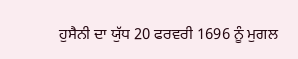ਹੁਸੈਨੀ ਦਾ ਯੁੱਧ 20 ਫਰਵਰੀ 1696 ਨੂੰ ਮੁਗਲ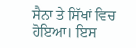ਸੈਨਾ ਤੇ ਸਿੱਖਾਂ ਵਿਚ ਹੋਇਆ। ਇਸ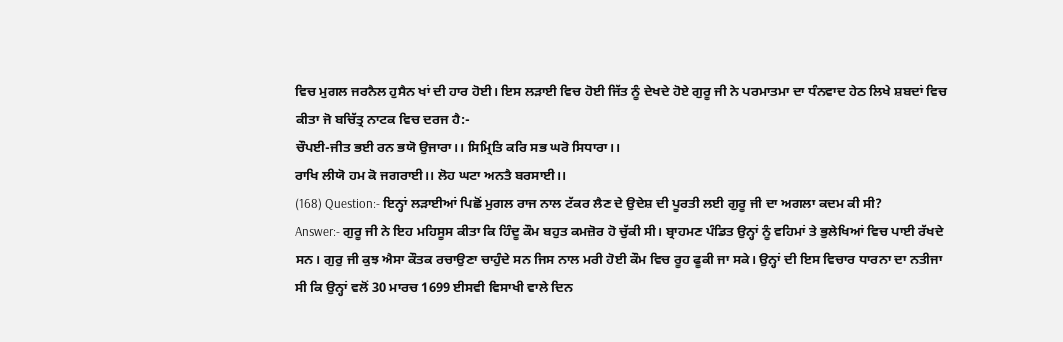ਵਿਚ ਮੁਗਲ ਜਰਨੈਲ ਹੁਸੈਨ ਖਾਂ ਦੀ ਹਾਰ ਹੋਈ। ਇਸ ਲੜਾਈ ਵਿਚ ਹੋਈ ਜਿੱਤ ਨੂੰ ਦੇਖਦੇ ਹੋਏ ਗੁਰੂ ਜੀ ਨੇ ਪਰਮਾਤਮਾ ਦਾ ਧੰਨਵਾਦ ਹੇਠ ਲਿਖੇ ਸ਼ਬਦਾਂ ਵਿਚ ਕੀਤਾ ਜੋ ਬਚਿੱਤ੍ਰ ਨਾਟਕ ਵਿਚ ਦਰਜ ਹੈ:-
ਚੌਪਈ-ਜੀਤ ਭਈ ਰਨ ਭਯੋ ਉਜਾਰਾ।। ਸਿਮ੍ਰਿਤਿ ਕਰਿ ਸਭ ਘਰੋ ਸਿਧਾਰਾ।।
ਰਾਖਿ ਲੀਯੋ ਹਮ ਕੋ ਜਗਰਾਈ।। ਲੋਹ ਘਟਾ ਅਨਤੈ ਬਰਸਾਈ।।
(168) Question:- ਇਨ੍ਹਾਂ ਲੜਾਈਆਂ ਪਿਛੋਂ ਮੁਗਲ ਰਾਜ ਨਾਲ ਟੱਕਰ ਲੈਣ ਦੇ ਉਦੇਸ਼ ਦੀ ਪੂਰਤੀ ਲਈ ਗੁਰੂ ਜੀ ਦਾ ਅਗਲਾ ਕਦਮ ਕੀ ਸੀ?
Answer:- ਗੁਰੂ ਜੀ ਨੇ ਇਹ ਮਹਿਸੂਸ ਕੀਤਾ ਕਿ ਹਿੰਦੂ ਕੌਮ ਬਹੁਤ ਕਮਜ਼ੋਰ ਹੋ ਚੁੱਕੀ ਸੀ। ਬ੍ਰਾਹਮਣ ਪੰਡਿਤ ਉਨ੍ਹਾਂ ਨੂੰ ਵਹਿਮਾਂ ਤੇ ਭੁਲੇਖਿਆਂ ਵਿਚ ਪਾਈ ਰੱਖਦੇ ਸਨ। ਗੁਰੁ ਜੀ ਕੁਝ ਐਸਾ ਕੌਤਕ ਰਚਾਉਣਾ ਚਾਹੁੰਦੇ ਸਨ ਜਿਸ ਨਾਲ ਮਰੀ ਹੋਈ ਕੌਮ ਵਿਚ ਰੂਹ ਫੂਕੀ ਜਾ ਸਕੇ। ਉਨ੍ਹਾਂ ਦੀ ਇਸ ਵਿਚਾਰ ਧਾਰਨਾ ਦਾ ਨਤੀਜਾ ਸੀ ਕਿ ਉਨ੍ਹਾਂ ਵਲੋਂ 30 ਮਾਰਚ 1699 ਈਸਵੀ ਵਿਸਾਖੀ ਵਾਲੇ ਦਿਨ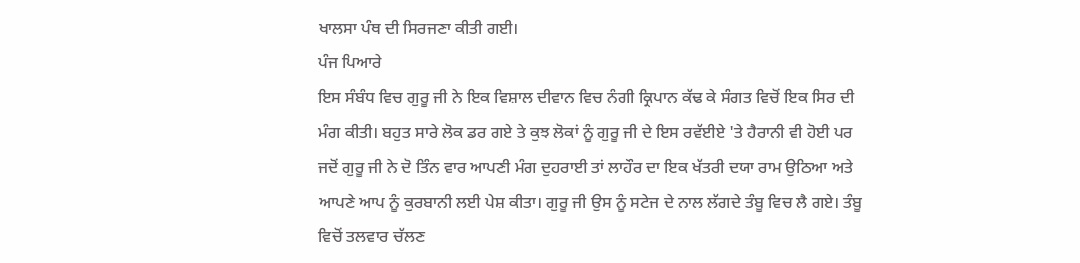ਖਾਲਸਾ ਪੰਥ ਦੀ ਸਿਰਜਣਾ ਕੀਤੀ ਗਈ।
ਪੰਜ ਪਿਆਰੇ
ਇਸ ਸੰਬੰਧ ਵਿਚ ਗੁਰੂ ਜੀ ਨੇ ਇਕ ਵਿਸ਼ਾਲ ਦੀਵਾਨ ਵਿਚ ਨੰਗੀ ਕ੍ਰਿਪਾਨ ਕੱਢ ਕੇ ਸੰਗਤ ਵਿਚੋਂ ਇਕ ਸਿਰ ਦੀ ਮੰਗ ਕੀਤੀ। ਬਹੁਤ ਸਾਰੇ ਲੋਕ ਡਰ ਗਏ ਤੇ ਕੁਝ ਲੋਕਾਂ ਨੂੰ ਗੁਰੂ ਜੀ ਦੇ ਇਸ ਰਵੱਈਏ 'ਤੇ ਹੈਰਾਨੀ ਵੀ ਹੋਈ ਪਰ ਜਦੋਂ ਗੁਰੂ ਜੀ ਨੇ ਦੋ ਤਿੰਨ ਵਾਰ ਆਪਣੀ ਮੰਗ ਦੁਹਰਾਈ ਤਾਂ ਲਾਹੌਰ ਦਾ ਇਕ ਖੱਤਰੀ ਦਯਾ ਰਾਮ ਉਠਿਆ ਅਤੇ ਆਪਣੇ ਆਪ ਨੂੰ ਕੁਰਬਾਨੀ ਲਈ ਪੇਸ਼ ਕੀਤਾ। ਗੁਰੂ ਜੀ ਉਸ ਨੂੰ ਸਟੇਜ ਦੇ ਨਾਲ ਲੱਗਦੇ ਤੰਬੂ ਵਿਚ ਲੈ ਗਏ। ਤੰਬੂ ਵਿਚੋਂ ਤਲਵਾਰ ਚੱਲਣ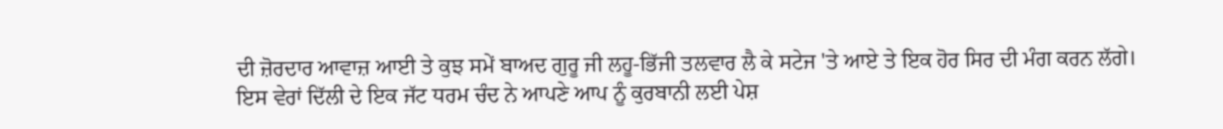ਦੀ ਜ਼ੋਰਦਾਰ ਆਵਾਜ਼ ਆਈ ਤੇ ਕੁਝ ਸਮੇਂ ਬਾਅਦ ਗੁਰੂ ਜੀ ਲਹੂ-ਭਿੱਜੀ ਤਲਵਾਰ ਲੈ ਕੇ ਸਟੇਜ 'ਤੇ ਆਏ ਤੇ ਇਕ ਹੋਰ ਸਿਰ ਦੀ ਮੰਗ ਕਰਨ ਲੱਗੇ।
ਇਸ ਵੇਰਾਂ ਦਿੱਲੀ ਦੇ ਇਕ ਜੱਟ ਧਰਮ ਚੰਦ ਨੇ ਆਪਣੇ ਆਪ ਨੂੰ ਕੁਰਬਾਨੀ ਲਈ ਪੇਸ਼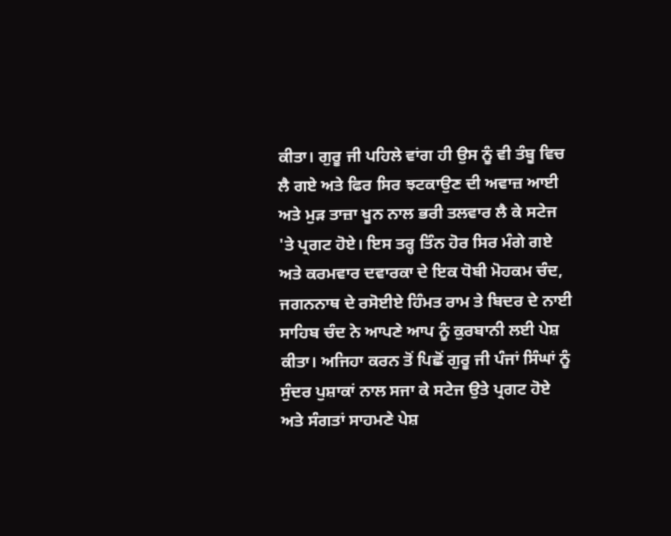ਕੀਤਾ। ਗੁਰੂ ਜੀ ਪਹਿਲੇ ਵਾਂਗ ਹੀ ਉਸ ਨੂੰ ਵੀ ਤੰਬੂ ਵਿਚ ਲੈ ਗਏ ਅਤੇ ਫਿਰ ਸਿਰ ਝਟਕਾਉਣ ਦੀ ਅਵਾਜ਼ ਆਈ ਅਤੇ ਮੁੜ ਤਾਜ਼ਾ ਖੂਨ ਨਾਲ ਭਰੀ ਤਲਵਾਰ ਲੈ ਕੇ ਸਟੇਜ 'ਤੇ ਪ੍ਰਗਟ ਹੋਏ। ਇਸ ਤਰ੍ਹ ਤਿੰਨ ਹੋਰ ਸਿਰ ਮੰਗੇ ਗਏ ਅਤੇ ਕਰਮਵਾਰ ਦਵਾਰਕਾ ਦੇ ਇਕ ਧੋਬੀ ਮੋਹਕਮ ਚੰਦ, ਜਗਨਨਾਥ ਦੇ ਰਸੋਈਏ ਹਿੰਮਤ ਰਾਮ ਤੇ ਬਿਦਰ ਦੇ ਨਾਈ ਸਾਹਿਬ ਚੰਦ ਨੇ ਆਪਣੇ ਆਪ ਨੂੰ ਕੁਰਬਾਨੀ ਲਈ ਪੇਸ਼ ਕੀਤਾ। ਅਜਿਹਾ ਕਰਨ ਤੋਂ ਪਿਛੋਂ ਗੁਰੂ ਜੀ ਪੰਜਾਂ ਸਿੰਘਾਂ ਨੂੰ ਸੁੰਦਰ ਪੁਸ਼ਾਕਾਂ ਨਾਲ ਸਜਾ ਕੇ ਸਟੇਜ ਉਤੇ ਪ੍ਰਗਟ ਹੋਏ ਅਤੇ ਸੰਗਤਾਂ ਸਾਹਮਣੇ ਪੇਸ਼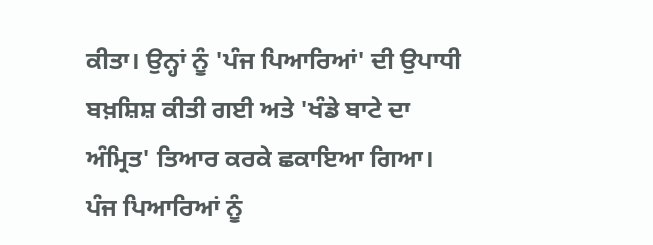ਕੀਤਾ। ਉਨ੍ਹਾਂ ਨੂੰ 'ਪੰਜ ਪਿਆਰਿਆਂ' ਦੀ ਉਪਾਧੀ ਬਖ਼ਸ਼ਿਸ਼ ਕੀਤੀ ਗਈ ਅਤੇ 'ਖੰਡੇ ਬਾਟੇ ਦਾ ਅੰਮ੍ਰਿਤ' ਤਿਆਰ ਕਰਕੇ ਛਕਾਇਆ ਗਿਆ। ਪੰਜ ਪਿਆਰਿਆਂ ਨੂੰ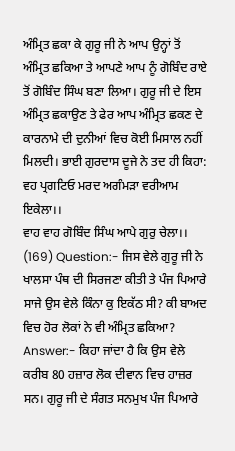ਅੰਮ੍ਰਿਤ ਛਕਾ ਕੇ ਗੁਰੂ ਜੀ ਨੇ ਆਪ ਉਨ੍ਹਾਂ ਤੋਂ ਅੰਮ੍ਰਿਤ ਛਕਿਆ ਤੇ ਆਪਣੇ ਆਪ ਨੂੰ ਗੋਬਿੰਦ ਰਾਏ ਤੋਂ ਗੋਬਿੰਦ ਸਿੰਘ ਬਣਾ ਲਿਆ। ਗੁਰੂ ਜੀ ਦੇ ਇਸ ਅੰਮ੍ਰਿਤ ਛਕਾਉਣ ਤੇ ਫੇਰ ਆਪ ਅੰਮ੍ਰਿਤ ਛਕਣ ਦੇ ਕਾਰਨਾਮੇ ਦੀ ਦੁਨੀਆਂ ਵਿਚ ਕੋਈ ਮਿਸਾਲ ਨਹੀਂ ਮਿਲਦੀ। ਭਾਈ ਗੁਰਦਾਸ ਦੂਜੇ ਨੇ ਤਦ ਹੀ ਕਿਹਾ:
ਵਹ ਪ੍ਰਗਟਿਓ ਮਰਦ ਅਗੰਮੜਾ ਵਰੀਆਮ ਇਕੇਲਾ।।
ਵਾਹ ਵਾਹ ਗੋਬਿੰਦ ਸਿੰਘ ਆਪੇ ਗੁਰੁ ਚੇਲਾ।।
(169) Question:- ਜਿਸ ਵੇਲੇ ਗੁਰੂ ਜੀ ਨੇ ਖਾਲਸਾ ਪੰਥ ਦੀ ਸਿਰਜਣਾ ਕੀਤੀ ਤੇ ਪੰਜ ਪਿਆਰੇ ਸਾਜੇ ਉਸ ਵੇਲੇ ਕਿੰਨਾ ਕੁ ਇਕੱਠ ਸੀ? ਕੀ ਬਾਅਦ ਵਿਚ ਹੋਰ ਲੋਕਾਂ ਨੇ ਵੀ ਅੰਮ੍ਰਿਤ ਛਕਿਆ?
Answer:- ਕਿਹਾ ਜਾਂਦਾ ਹੈ ਕਿ ਉਸ ਵੇਲੇ ਕਰੀਬ 80 ਹਜ਼ਾਰ ਲੋਕ ਦੀਵਾਨ ਵਿਚ ਹਾਜ਼ਰ ਸਨ। ਗੁਰੂ ਜੀ ਦੇ ਸੰਗਤ ਸਨਮੁਖ ਪੰਜ ਪਿਆਰੇ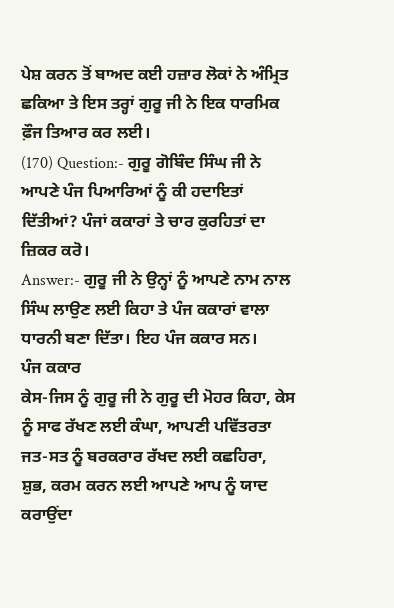ਪੇਸ਼ ਕਰਨ ਤੋਂ ਬਾਅਦ ਕਈ ਹਜ਼ਾਰ ਲੋਕਾਂ ਨੇ ਅੰਮ੍ਰਿਤ ਛਕਿਆ ਤੇ ਇਸ ਤਰ੍ਹਾਂ ਗੁਰੂ ਜੀ ਨੇ ਇਕ ਧਾਰਮਿਕ ਫ਼ੌਜ ਤਿਆਰ ਕਰ ਲਈ।
(170) Question:- ਗੁਰੂ ਗੋਬਿੰਦ ਸਿੰਘ ਜੀ ਨੇ ਆਪਣੇ ਪੰਜ ਪਿਆਰਿਆਂ ਨੂੰ ਕੀ ਹਦਾਇਤਾਂ ਦਿੱਤੀਆਂ? ਪੰਜਾਂ ਕਕਾਰਾਂ ਤੇ ਚਾਰ ਕੁਰਹਿਤਾਂ ਦਾ ਜ਼ਿਕਰ ਕਰੋ।
Answer:- ਗੁਰੂ ਜੀ ਨੇ ਉਨ੍ਹਾਂ ਨੂੰ ਆਪਣੇ ਨਾਮ ਨਾਲ ਸਿੰਘ ਲਾਉਣ ਲਈ ਕਿਹਾ ਤੇ ਪੰਜ ਕਕਾਰਾਂ ਵਾਲਾ ਧਾਰਨੀ ਬਣਾ ਦਿੱਤਾ। ਇਹ ਪੰਜ ਕਕਾਰ ਸਨ।
ਪੰਜ ਕਕਾਰ
ਕੇਸ-ਜਿਸ ਨੂੰ ਗੁਰੂ ਜੀ ਨੇ ਗੁਰੂ ਦੀ ਮੋਹਰ ਕਿਹਾ, ਕੇਸ ਨੂੰ ਸਾਫ ਰੱਖਣ ਲਈ ਕੰਘਾ, ਆਪਣੀ ਪਵਿੱਤਰਤਾ ਜਤ-ਸਤ ਨੂੰ ਬਰਕਰਾਰ ਰੱਖਦ ਲਈ ਕਛਹਿਰਾ, ਸ਼ੁਭ, ਕਰਮ ਕਰਨ ਲਈ ਆਪਣੇ ਆਪ ਨੂੰ ਯਾਦ ਕਰਾਉਂਦਾ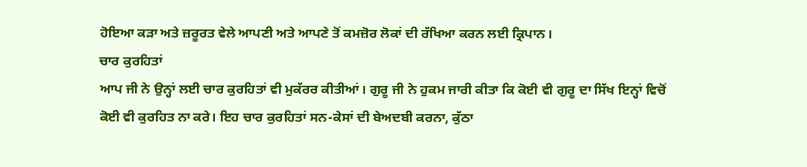ਹੋਇਆ ਕੜਾ ਅਤੇ ਜ਼ਰੂਰਤ ਵੇਲੇ ਆਪਣੀ ਅਤੇ ਆਪਣੇ ਤੋਂ ਕਮਜ਼ੋਰ ਲੋਕਾਂ ਦੀ ਰੱਖਿਆ ਕਰਨ ਲਈ ਕ੍ਰਿਪਾਨ।
ਚਾਰ ਕੁਰਹਿਤਾਂ
ਆਪ ਜੀ ਨੇ ਉਨ੍ਹਾਂ ਲਈ ਚਾਰ ਕੁਰਹਿਤਾਂ ਵੀ ਮੁਕੱਰਰ ਕੀਤੀਆਂ। ਗੁਰੂ ਜੀ ਨੇ ਹੁਕਮ ਜਾਰੀ ਕੀਤਾ ਕਿ ਕੋਈ ਵੀ ਗੁਰੂ ਦਾ ਸਿੱਖ ਇਨ੍ਹਾਂ ਵਿਚੋਂ ਕੋਈ ਵੀ ਕੁਰਹਿਤ ਨਾ ਕਰੇ। ਇਹ ਚਾਰ ਕੁਰਹਿਤਾਂ ਸਨ-ਕੇਸਾਂ ਦੀ ਬੇਅਦਬੀ ਕਰਨਾ, ਕੁੱਠਾ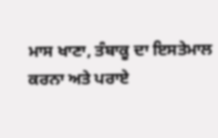ਮਾਸ ਖਾਣਾ, ਤੰਬਾਕੂ ਦਾ ਇਸਤੇਮਾਲ ਕਰਨਾ ਅਤੇ ਪਰਾਏ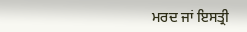ਮਰਦ ਜਾਂ ਇਸਤ੍ਰੀ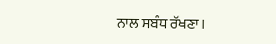ਨਾਲ ਸਬੰਧ ਰੱਖਣਾ।